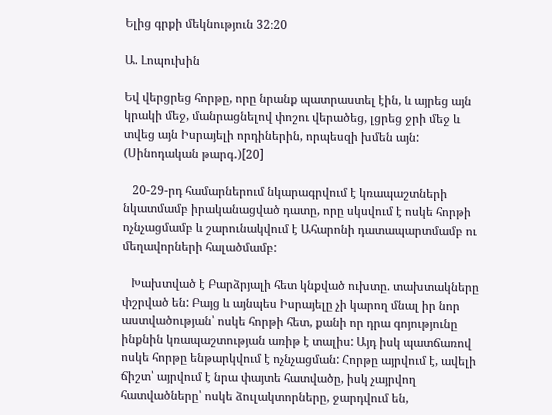Ելից գրքի մեկնություն 32։20

Ա. Լոպուխին

Եվ վերցրեց հորթը, որը նրանք պատրաստել էին, և այրեց այն կրակի մեջ, մանրացնելով փոշու վերածեց, լցրեց ջրի մեջ և տվեց այն Իսրայելի որդիներին, որպեսզի խմեն այն: (Սինոդական թարգ․)[20]

   20-29-րդ համարներում նկարագրվում է կռապաշտների նկատմամբ իրականացված դատը, որը սկսվում է ոսկե հորթի ոչնչացմամբ և շարունակվում է Ահարոնի դատապարտմամբ ու մեղավորների հալածմամբ:

   Խախտված է Բարձրյալի հետ կնքված ուխտը. տախտակները փշրված են: Բայց և այնպես Իսրայելը չի կարող մնալ իր նոր աստվածության՝ ոսկե հորթի հետ, քանի որ դրա գոյությունը ինքնին կռապաշտության առիթ է տալիս: Այդ իսկ պատճառով ոսկե հորթը ենթարկվում է ոչնչացման: Հորթը այրվում է, ավելի ճիշտ՝ այրվում է նրա փայտե հատվածը, իսկ չայրվող հատվածները՝ ոսկե ձուլակտորները, ջարդվում են,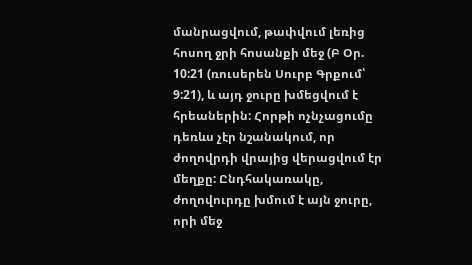մանրացվում, թափվում լեռից հոսող ջրի հոսանքի մեջ (Բ Օր. 10:21 (ռուսերեն Սուրբ Գրքում՝ 9:21), և այդ ջուրը խմեցվում է հրեաներին: Հորթի ոչնչացումը դեռևս չէր նշանակում, որ ժողովրդի վրայից վերացվում էր մեղքը: Ընդհակառակը, ժողովուրդը խմում է այն ջուրը, որի մեջ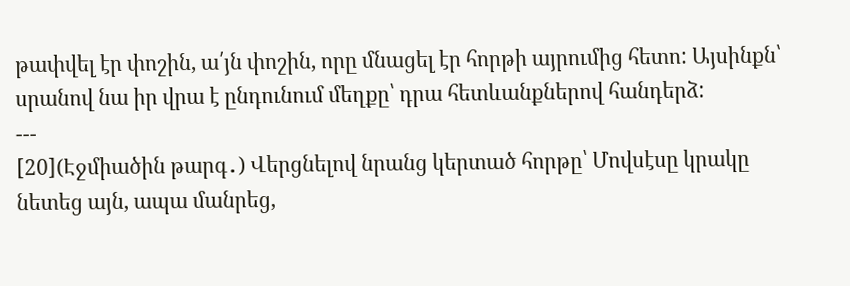թափվել էր փոշին, ա՛յն փոշին, որը մնացել էր հորթի այրումից հետո: Այսինքն՝ սրանով նա իր վրա է ընդունում մեղքը՝ դրա հետևանքներով հանդերձ:
---
[20](Էջմիածին թարգ․) Վերցնելով նրանց կերտած հորթը՝ Մովսէսը կրակը նետեց այն, ապա մանրեց,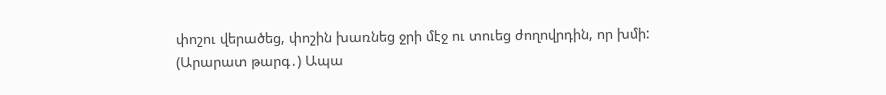փոշու վերածեց, փոշին խառնեց ջրի մէջ ու տուեց ժողովրդին, որ խմի:
(Արարատ թարգ․) Ապա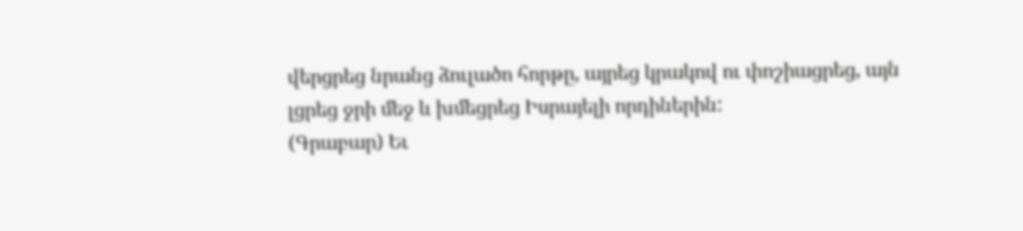վերցրեց նրանց ձուլածո հորթը, այրեց կրակով ու փոշիացրեց, այն լցրեց ջրի մեջ և խմեցրեց Իսրայելի որդիներին:
(Գրաբար) Եւ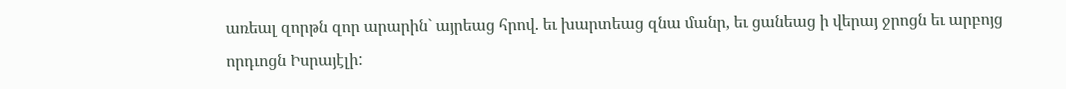առեալ զորթն զոր արարին` այրեաց հրով. եւ խարտեաց զնա մանր, եւ ցանեաց ի վերայ ջրոցն եւ արբոյց որդւոցն Իսրայէլի: